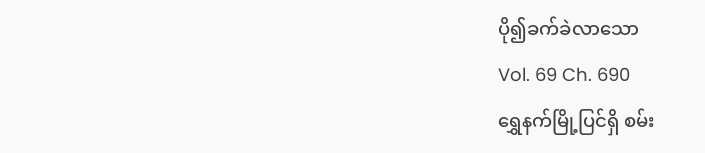ပို၍ခက်ခဲလာသော
Vol. 69 Ch. 690
ရွှေနက်မြို့ပြင်ရှိ စမ်း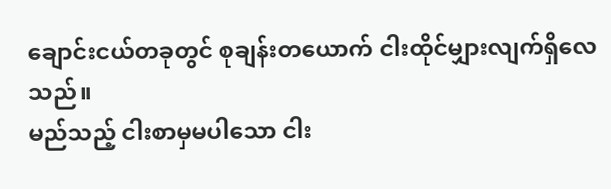ချောင်းငယ်တခုတွင် စုချန်းတယောက် ငါးထိုင်မျှားလျက်ရှိလေသည်။
မည်သည့် ငါးစာမှမပါသော ငါး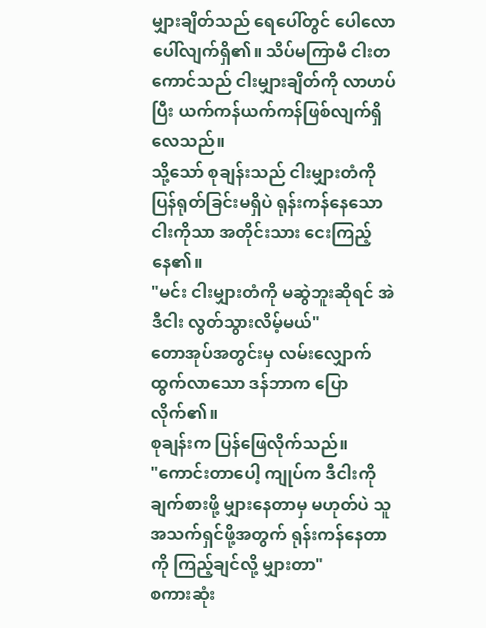မျှားချိတ်သည် ရေပေါ်တွင် ပေါလောပေါ်လျက်ရှိ၏။ သိပ်မကြာမီ ငါးတကောင်သည် ငါးမျှားချိတ်ကို လာဟပ်ပြီး ယက်ကန်ယက်ကန်ဖြစ်လျက်ရှိလေသည်။
သို့သော် စုချန်းသည် ငါးမျှားတံကို ပြန်ရုတ်ခြင်းမရှိပဲ ရုန်းကန်နေသောငါးကိုသာ အတိုင်းသား ငေးကြည့်နေ၏။
"မင်း ငါးမျှားတံကို မဆွဲဘူးဆိုရင် အဲဒီငါး လွတ်သွားလိမ့်မယ်"
တောအုပ်အတွင်းမှ လမ်းလျှောက်ထွက်လာသော ဒန်ဘာက ပြောလိုက်၏။
စုချန်းက ပြန်ဖြေလိုက်သည်။
"ကောင်းတာပေါ့ ကျုပ်က ဒီငါးကို ချက်စားဖို့ မျှားနေတာမှ မဟုတ်ပဲ သူ အသက်ရှင်ဖို့အတွက် ရုန်းကန်နေတာကို ကြည့်ချင်လို့ မျှားတာ"
စကားဆုံး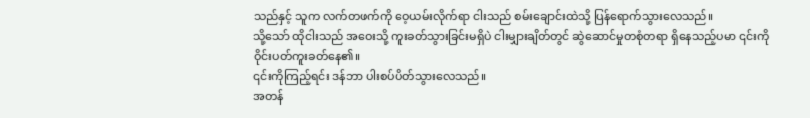သည်နှင့် သူက လက်တဖက်ကို ဝေ့ယမ်းလိုက်ရာ ငါးသည် စမ်းချောင်းထဲသို့ ပြန်ရောက်သွားလေသည်။
သို့သော် ထိုငါးသည် အဝေးသို့ ကူးခတ်သွားခြင်းမရှိပဲ ငါးမျှားချိတ်တွင် ဆွဲဆောင်မှုတစုံတရာ ရှိနေသည့်ပမာ ၎င်းကို ဝိုင်းပတ်ကူးခတ်နေ၏။
၎င်းကိုကြည့်ရင်း ဒန်ဘာ ပါးစပ်ပိတ်သွားလေသည်။
အတန်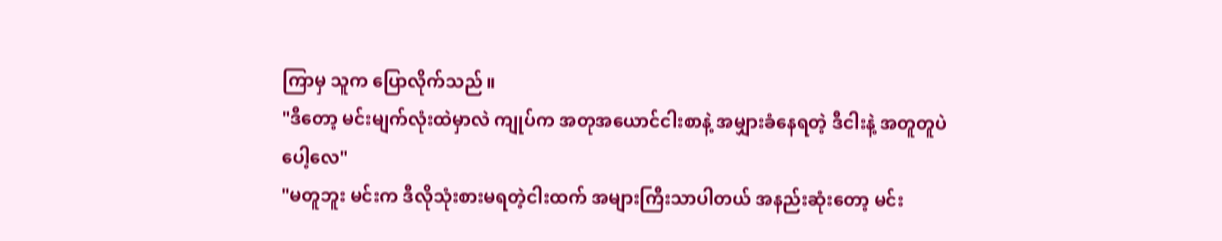ကြာမှ သူက ပြောလိုက်သည်။
"ဒီတော့ မင်းမျက်လုံးထဲမှာလဲ ကျုပ်က အတုအယောင်ငါးစာနဲ့ အမျှားခံနေရတဲ့ ဒီငါးနဲ့ အတူတူပဲပေါ့လေ"
"မတူဘူး မင်းက ဒီလိုသုံးစားမရတဲ့ငါးထက် အများကြီးသာပါတယ် အနည်းဆုံးတော့ မင်း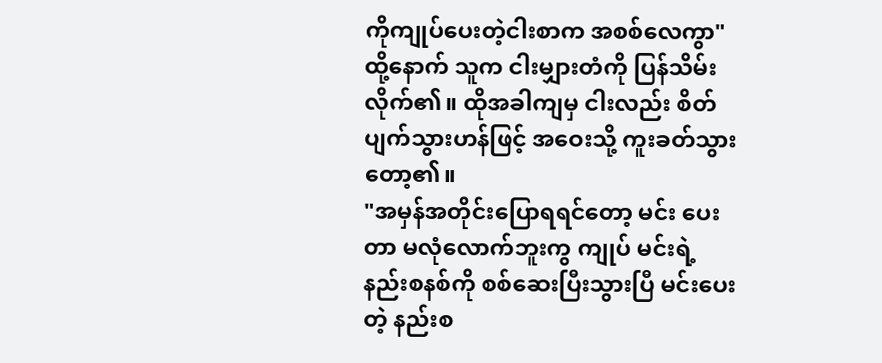ကိုကျုပ်ပေးတဲ့ငါးစာက အစစ်လေကွာ"
ထို့နောက် သူက ငါးမျှားတံကို ပြန်သိမ်းလိုက်၏။ ထိုအခါကျမှ ငါးလည်း စိတ်ပျက်သွားဟန်ဖြင့် အဝေးသို့ ကူးခတ်သွားတော့၏။
"အမှန်အတိုင်းပြောရရင်တော့ မင်း ပေးတာ မလုံလောက်ဘူးကွ ကျုပ် မင်းရဲ့နည်းစနစ်ကို စစ်ဆေးပြီးသွားပြီ မင်းပေးတဲ့ နည်းစ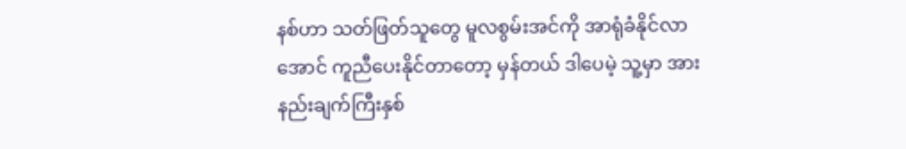နစ်ဟာ သတ်ဖြတ်သူတွေ မူလစွမ်းအင်ကို အာရုံခံနိုင်လာအောင် ကူညီပေးနိုင်တာတော့ မှန်တယ် ဒါပေမဲ့ သူ့မှာ အားနည်းချက်ကြီးနှစ်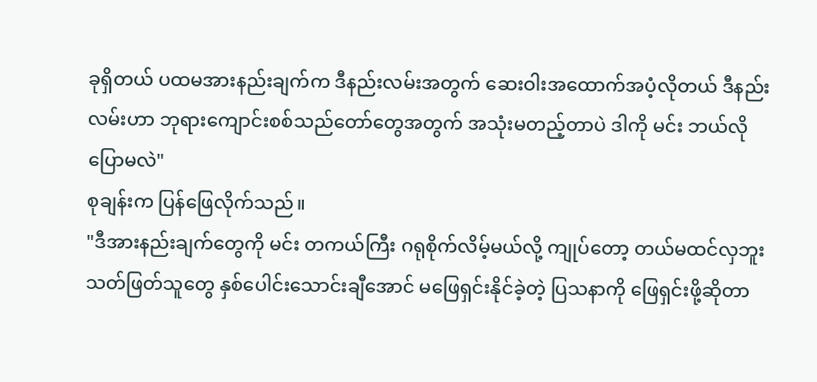ခုရှိတယ် ပထမအားနည်းချက်က ဒီနည်းလမ်းအတွက် ဆေးဝါးအထောက်အပံ့လိုတယ် ဒီနည်းလမ်းဟာ ဘုရားကျောင်းစစ်သည်တော်တွေအတွက် အသုံးမတည့်တာပဲ ဒါကို မင်း ဘယ်လိုပြောမလဲ"
စုချန်းက ပြန်ဖြေလိုက်သည်။
"ဒီအားနည်းချက်တွေကို မင်း တကယ်ကြီး ဂရုစိုက်လိမ့်မယ်လို့ ကျုပ်တော့ တယ်မထင်လှဘူး သတ်ဖြတ်သူတွေ နှစ်ပေါင်းသောင်းချီအောင် မဖြေရှင်းနိုင်ခဲ့တဲ့ ပြသနာကို ဖြေရှင်းဖို့ဆိုတာ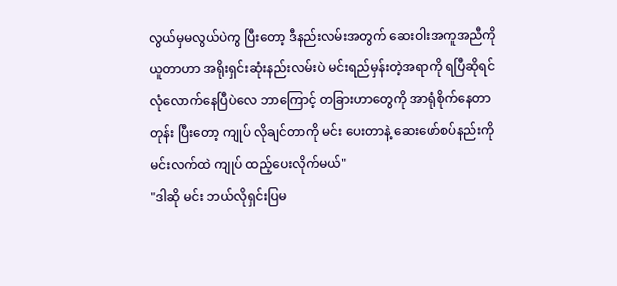လွယ်မှမလွယ်ပဲကွ ပြီးတော့ ဒီနည်းလမ်းအတွက် ဆေးဝါးအကူအညီကို ယူတာဟာ အရိုးရှင်းဆုံးနည်းလမ်းပဲ မင်းရည်မှန်းတဲ့အရာကို ရပြီဆိုရင် လုံလောက်နေပြီပဲလေ ဘာကြောင့် တခြားဟာတွေကို အာရုံစိုက်နေတာတုန်း ပြီးတော့ ကျုပ် လိုချင်တာကို မင်း ပေးတာနဲ့ ဆေးဖော်စပ်နည်းကို မင်းလက်ထဲ ကျုပ် ထည့်ပေးလိုက်မယ်"
"ဒါဆို မင်း ဘယ်လိုရှင်းပြမ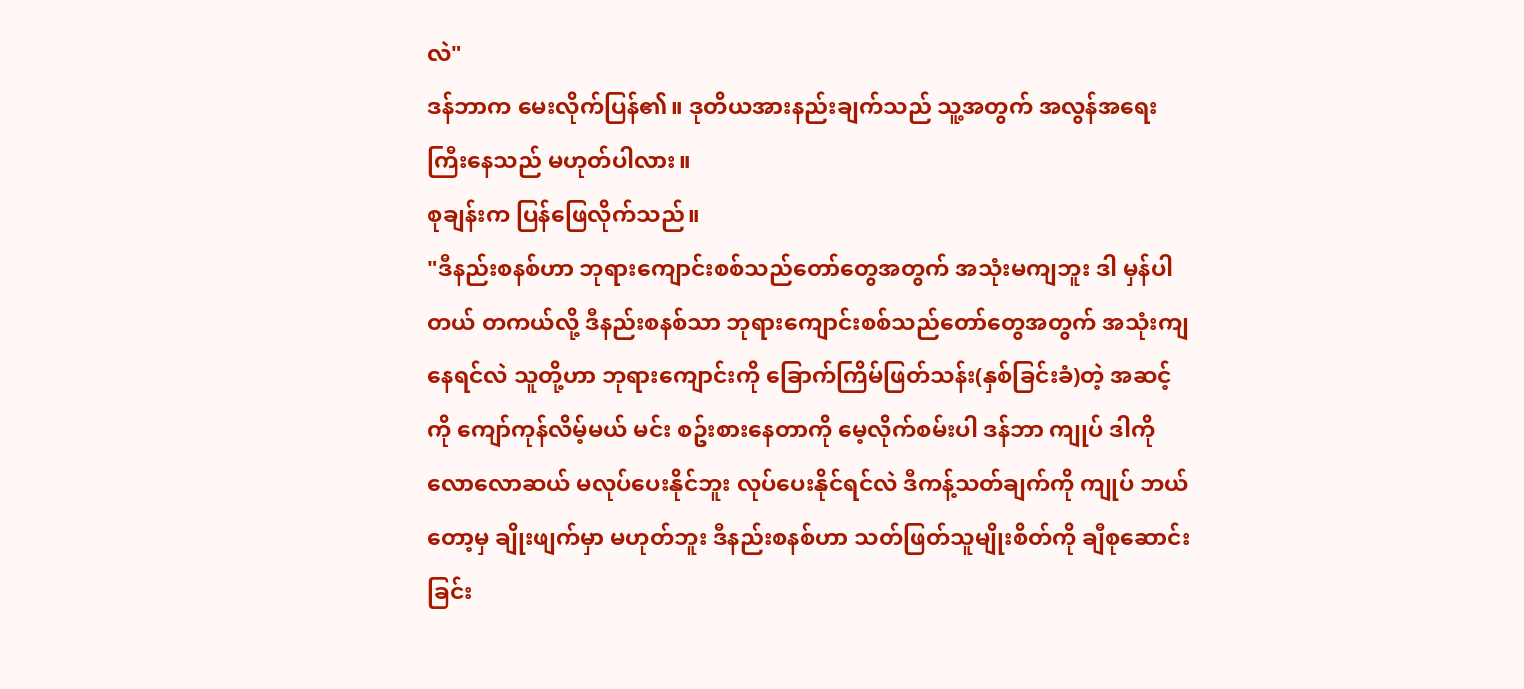လဲ"
ဒန်ဘာက မေးလိုက်ပြန်၏။ ဒုတိယအားနည်းချက်သည် သူ့အတွက် အလွန်အရေးကြီးနေသည် မဟုတ်ပါလား။
စုချန်းက ပြန်ဖြေလိုက်သည်။
"ဒီနည်းစနစ်ဟာ ဘုရားကျောင်းစစ်သည်တော်တွေအတွက် အသုံးမကျဘူး ဒါ မှန်ပါတယ် တကယ်လို့ ဒီနည်းစနစ်သာ ဘုရားကျောင်းစစ်သည်တော်တွေအတွက် အသုံးကျနေရင်လဲ သူတို့ဟာ ဘုရားကျောင်းကို ခြောက်ကြိမ်ဖြတ်သန်း(နှစ်ခြင်းခံ)တဲ့ အဆင့်ကို ကျော်ကုန်လိမ့်မယ် မင်း စဥ်းစားနေတာကို မေ့လိုက်စမ်းပါ ဒန်ဘာ ကျုပ် ဒါကို လောလောဆယ် မလုပ်ပေးနိုင်ဘူး လုပ်ပေးနိုင်ရင်လဲ ဒီကန့်သတ်ချက်ကို ကျုပ် ဘယ်တော့မှ ချိုးဖျက်မှာ မဟုတ်ဘူး ဒီနည်းစနစ်ဟာ သတ်ဖြတ်သူမျိုးစိတ်ကို ချီစုဆောင်းခြင်း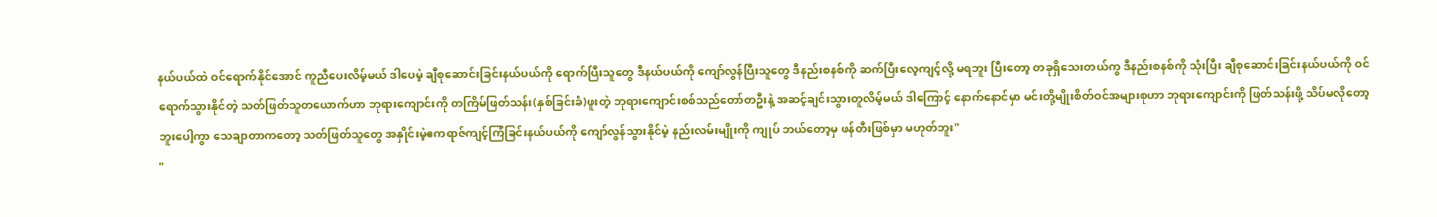နယ်ပယ်ထဲ ဝင်ရောက်နိုင်အောင် ကူညီပေးလိမ့်မယ် ဒါပေမဲ့ ချီစုဆောင်းခြင်းနယ်ပယ်ကို ရောက်ပြီးသူတွေ ဒီနယ်ပယ်ကို ကျော်လွန်ပြီးသူတွေ ဒီနည်းစနစ်ကို ဆက်ပြီးလေ့ကျင့်လို့ မရဘူး ပြီးတော့ တခုရှိသေးတယ်ကွ ဒီနည်းစနစ်ကို သုံးပြီး ချီစုဆောင်းခြင်းနယ်ပယ်ကို ဝင်ရောက်သွားနိုင်တဲ့ သတ်ဖြတ်သူတယောက်ဟာ ဘုရားကျောင်းကို တကြိမ်ဖြတ်သန်း(နှစ်ခြင်းခံ)ဖူးတဲ့ ဘုရားကျောင်းစစ်သည်တော်တဦးနဲ့ အဆင့်ချင်းသွားတူလိမ့်မယ် ဒါကြောင့် နောက်နောင်မှာ မင်းတို့မျိုးစိတ်ဝင်အများစုဟာ ဘုရားကျောင်းကို ဖြတ်သန်းဖို့ သိပ်မလိုတော့ဘူးပေါ့ကွာ သေချာတာကတော့ သတ်ဖြတ်သူတွေ အနှိုင်းမဲ့ဧကရာဇ်ကျင့်ကြံခြင်းနယ်ပယ်ကို ကျော်လွန်သွားနိုင်မဲ့ နည်းလမ်းမျိုးကို ကျုပ် ဘယ်တော့မှ ဖန်တီးဖြစ်မှာ မဟုတ်ဘူး"
"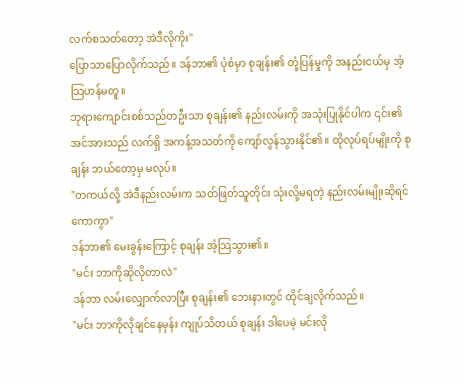လက်စသတ်တော့ အဲဒီလိုကိုး"
ပြောသာပြောလိုက်သည်။ ဒန်ဘာ၏ ပုံစံမှာ စုချန်း၏ တုံ့ပြန်မှုကို အနည်းငယ်မှ အံ့သြဟန်မတူ။
ဘုရားကျောင်းစစ်သည်တဦးသာ စုချန်း၏ နည်းလမ်းကို အသုံးပြုနိုင်ပါက ၎င်း၏ အင်အားသည် လက်ရှိ အကန့်အသတ်ကို ကျော်လွန်သွားနိုင်၏။ ထိုလုပ်ရပ်မျိုးကို စုချန်း ဘယ်တော့မှ မလုပ်။
"တကယ်လို့ အဲဒီနည်းလမ်းက သတ်ဖြတ်သူတိုင်း သုံးလို့မရတဲ့ နည်းလမ်းမျိုးဆိုရင်ကောကွာ"
ဒန်ဘာ၏ မေးခွန်းကြောင့် စုချန်း အံ့သြသွား၏။
"မင်း ဘာကိုဆိုလိုတာလဲ"
ဒန်ဘာ လမ်းလျှောက်လာပြီး စုချန်း၏ ဘေးနားတွင် ထိုင်ချလိုက်သည်။
"မင်း ဘာကိုလိုချင်နေမှန်း ကျုပ်သိတယ် စုချန်း ဒါပေမဲ့ မင်းလို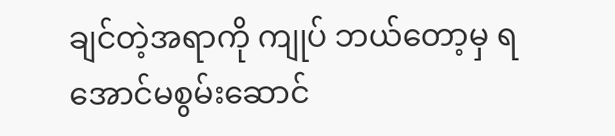ချင်တဲ့အရာကို ကျုပ် ဘယ်တော့မှ ရအောင်မစွမ်းဆောင်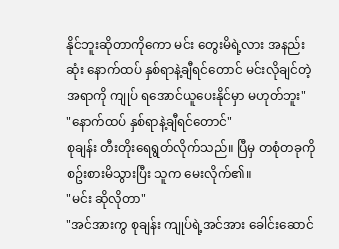နိုင်ဘူးဆိုတာကိုကော မင်း တွေးမိရဲ့လား အနည်းဆုံး နောက်ထပ် နှစ်ရာနဲ့ချီရင်တောင် မင်းလိုချင်တဲ့အရာကို ကျုပ် ရအောင်ယူပေးနိုင်မှာ မဟုတ်ဘူး"
"နောက်ထပ် နှစ်ရာနဲ့ချီရင်တောင်"
စုချန်း တီးတိုးရေရွတ်လိုက်သည်။ ပြီမှ တစုံတခုကို စဥ်းစားမိသွားပြီး သူက မေးလိုက်၏။
"မင်း ဆိုလိုတာ"
"အင်အားကွ စုချန်း ကျုပ်ရဲ့အင်အား ခေါင်းဆောင်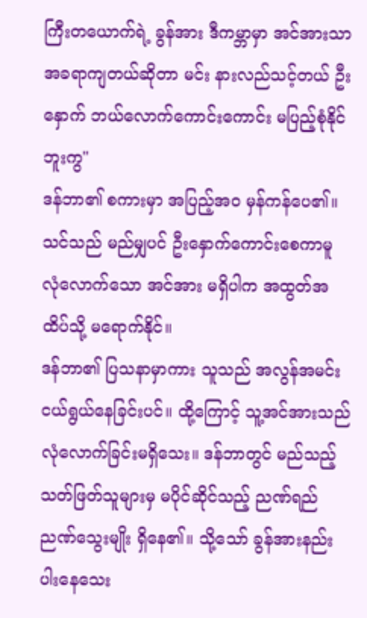ကြီးတယောက်ရဲ့ ခွန်အား ဒီကမ္ဘာမှာ အင်အားသာ အခရာကျတယ်ဆိုတာ မင်း နားလည်သင့်တယ် ဦးနှောက် ဘယ်လောက်ကောင်းကောင်း မပြည့်စုံနိုင်ဘူးကွ"
ဒန်ဘာ၏ စကားမှာ အပြည့်အဝ မှန်ကန်ပေ၏။ သင်သည် မည်မျှပင် ဦးနှောက်ကောင်းစေကာမူ လုံလောက်သော အင်အား မရှိပါက အထွတ်အထိပ်သို့ မရောက်နိုင်။
ဒန်ဘာ၏ ပြသနာမှာကား သူသည် အလွန်အမင်း ငယ်ရွယ်နေခြင်းပင်။ ထို့ကြောင့် သူ့အင်အားသည် လုံလောက်ခြင်းမရှိသေး။ ဒန်ဘာတွင် မည်သည့်သတ်ဖြတ်သူများမှ မပိုင်ဆိုင်သည့် ညဏ်ရည်ညဏ်သွေးမျိုး ရှိနေ၏။ သို့သော် ခွန်အားနည်းပါးနေသေး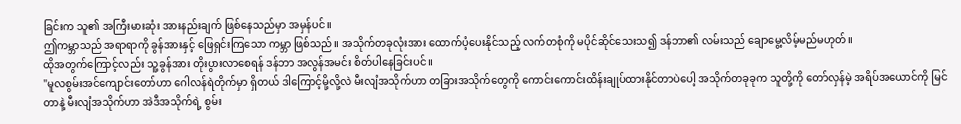ခြင်းက သူ၏ အကြီးမားဆုံး အားနည်းချက် ဖြစ်နေသည်မှာ အမှန်ပင်။
ဤကမ္ဘာသည် အရာရာကို ခွန်အားနှင့် ဖြေရှင်းကြသော ကမ္ဘာ ဖြစ်သည်။ အသိုက်တခုလုံးအား ထောက်ပံ့ပေးနိုင်သည့် လက်တစုံကို မပိုင်ဆိုင်သေးသ၍ ဒန်ဘာ၏ လမ်းသည် ချောမွေ့လိမ့်မည်မဟုတ်။
ထိုအတွက်ကြောင့်လည်း သူ့ခွန်အား တိုးပွားလာစေရန် ဒန်ဘာ အလွန်အမင်း စိတ်ပါနေခြင်းပင်။
"မူလစွမ်းအင်ကျောင်းတော်ဟာ ဂေါလန်ရဲတိုက်မှာ ရှိတယ် ဒါကြောင့်မို့လို့လဲ မီးလျံအသိုက်ဟာ တခြားအသိုက်တွေကို ကောင်းကောင်းထိန်းချုပ်ထားနိုင်တာပဲပေါ့ အသိုက်တခုခုက သူတို့ကို တော်လှန်မဲ့ အရိပ်အယောင်ကို မြင်တာနဲ့ မီးလျံအသိုက်ဟာ အဲဒီအသိုက်ရဲ့ စွမ်း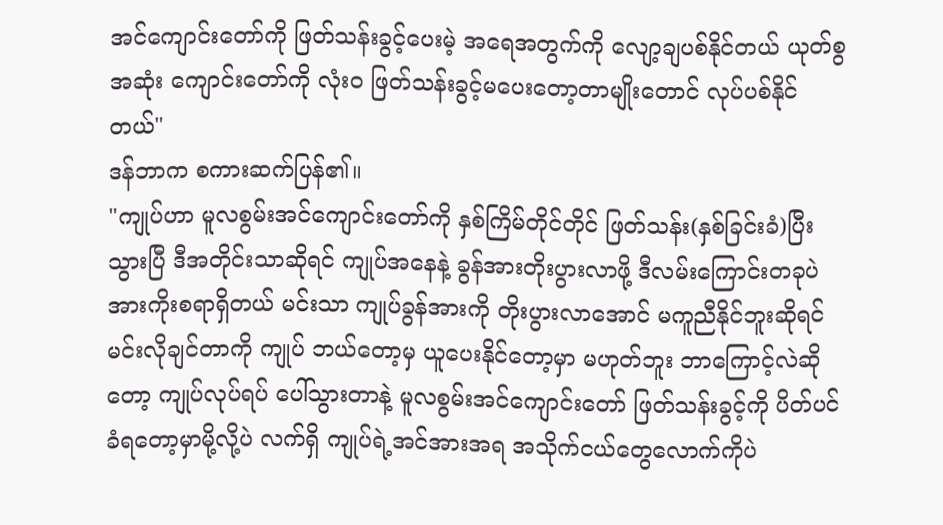အင်ကျောင်းတော်ကို ဖြတ်သန်းခွင့်ပေးမဲ့ အရေအတွက်ကို လျော့ချပစ်နိုင်တယ် ယုတ်စွအဆုံး ကျောင်းတော်ကို လုံးဝ ဖြတ်သန်းခွင့်မပေးတော့တာမျိုးတောင် လုပ်ပစ်နိုင်တယ်"
ဒန်ဘာက စကားဆက်ပြန်၏။
"ကျုပ်ဟာ မူလစွမ်းအင်ကျောင်းတော်ကို နှစ်ကြိမ်တိုင်တိုင် ဖြတ်သန်း(နှစ်ခြင်းခံ)ပြီးသွားပြီ ဒီအတိုင်းသာဆိုရင် ကျုပ်အနေနဲ့ ခွန်အားတိုးပွားလာဖို့ ဒီလမ်းကြောင်းတခုပဲ အားကိုးစရာရှိတယ် မင်းသာ ကျုပ်ခွန်အားကို တိုးပွားလာအောင် မကူညီနိုင်ဘူးဆိုရင် မင်းလိုချင်တာကို ကျုပ် ဘယ်တော့မှ ယူပေးနိုင်တော့မှာ မဟုတ်ဘူး ဘာကြောင့်လဲဆိုတော့ ကျုပ်လုပ်ရပ် ပေါ်သွားတာနဲ့ မူလစွမ်းအင်ကျောင်းတော် ဖြတ်သန်းခွင့်ကို ပိတ်ပင်ခံရတော့မှာမို့လို့ပဲ လက်ရှိ ကျုပ်ရဲ့အင်အားအရ အသိုက်ငယ်တွေလောက်ကိုပဲ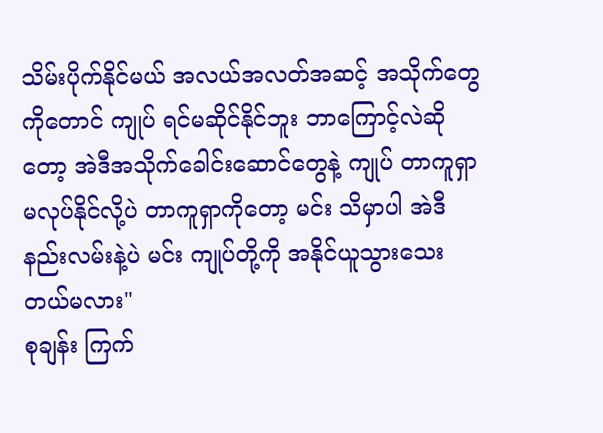သိမ်းပိုက်နိုင်မယ် အလယ်အလတ်အဆင့် အသိုက်တွေကိုတောင် ကျုပ် ရင်မဆိုင်နိုင်ဘူး ဘာကြောင့်လဲဆိုတော့ အဲဒီအသိုက်ခေါင်းဆောင်တွေနဲ့ ကျုပ် တာကူရှာ မလုပ်နိုင်လို့ပဲ တာကူရှာကိုတော့ မင်း သိမှာပါ အဲဒီနည်းလမ်းနဲ့ပဲ မင်း ကျုပ်တို့ကို အနိုင်ယူသွားသေးတယ်မလား"
စုချန်း ကြက်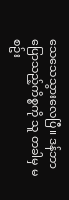သေသေသွားလေပြီ။ ဒန်ဘာပြောသည့်ကိစ္စကို သူ တခါမှ မစဥ်း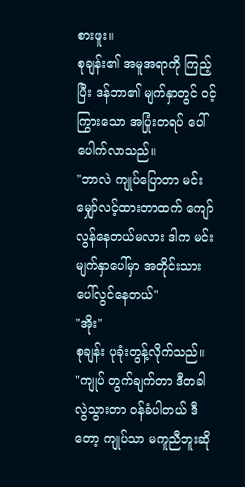စားဖူး။
စုချန်း၏ အမူအရာကို ကြည့်ပြီး ဒန်ဘာ၏ မျက်နှာတွင် ဝင့်ကြွားသော အပြုံးတရပ် ပေါ်ပေါက်လာသည်။
"ဘာလဲ ကျုပ်ပြောတာ မင်း မျှော်လင့်ထားတာထက် ကျော်လွန်နေတယ်မလား ဒါက မင်းမျက်နှာပေါ်မှာ အတိုင်းသား ပေါ်လွင်နေတယ်"
"အိုး"
စုချန်း ပုခုံးတွန့်လိုက်သည်။
"ကျုပ် တွက်ချက်တာ ဒီတခါ လွဲသွားတာ ဝန်ခံပါတယ် ဒီတော့ ကျုပ်သာ မကူညီဘူးဆို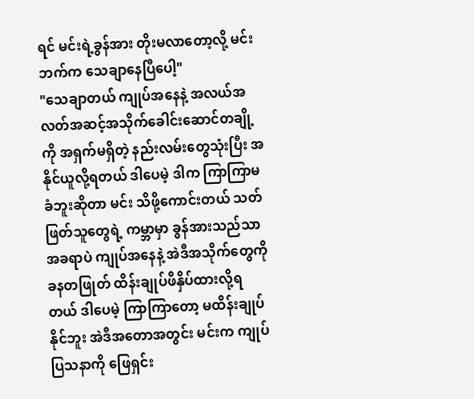ရင် မင်းရဲ့ခွန်အား တိုးမလာတော့လို့ မင်းဘက်က သေချာနေပြီပေါ့"
"သေချာတယ် ကျုပ်အနေနဲ့ အလယ်အလတ်အဆင့်အသိုက်ခေါင်းဆောင်တချို့ကို အရှက်မရှိတဲ့ နည်းလမ်းတွေသုံးပြီး အနိုင်ယူလို့ရတယ် ဒါပေမဲ့ ဒါက ကြာကြာမခံဘူးဆိုတာ မင်း သိဖို့ကောင်းတယ် သတ်ဖြတ်သူတွေရဲ့ ကမ္ဘာမှာ ခွန်အားသည်သာ အခရာပဲ ကျုပ်အနေနဲ့ အဲဒီအသိုက်တွေကို ခနတဖြုတ် ထိန်းချုပ်ဖိနှိပ်ထားလို့ရတယ် ဒါပေမဲ့ ကြာကြာတော့ မထိန်းချုပ်နိုင်ဘူး အဲဒီအတောအတွင်း မင်းက ကျုပ်ပြသနာကို ဖြေရှင်း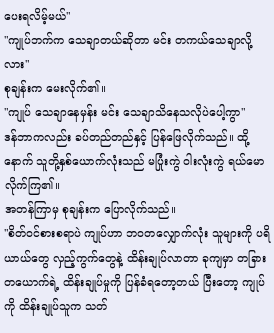ပေးရလိမ့်မယ်"
"ကျုပ်ဘက်က သေချာတယ်ဆိုတာ မင်း တကယ်သေချာလို့လား"
စုချန်းက မေးလိုက်၏။
"ကျုပ် သေချာနေမှန်း မင်း သေချာသိနေသလိုပဲပေါ့ကွာ"
ဒန်ဘာကလည်း ခပ်တည်တည်နှင့် ပြန်ဖြေလိုက်သည်။ ထို့နောက် သူတို့နှစ်ယောက်လုံးသည် မပြုံးကွဲ ဝါးလုံးကွဲ ရယ်မောလိုက်ကြ၏။
အတန်ကြာမှ စုချန်းက ပြောလိုက်သည်။
"စိတ်ဝင်စားစရာပဲ ကျုပ်ဟာ ဘဝတလျှောက်လုံး သူများကို ပရိယာယ်တွေ လှည့်ကွက်တွေနဲ့ ထိန်းချုပ်လာတာ ခုကျမှာ တခြားတယောက်ရဲ့ ထိန်းချုပ်မှုကို ပြန်ခံရတော့တယ် ပြီးတော့ ကျုပ်ကို ထိန်းချုပ်သူက သတ်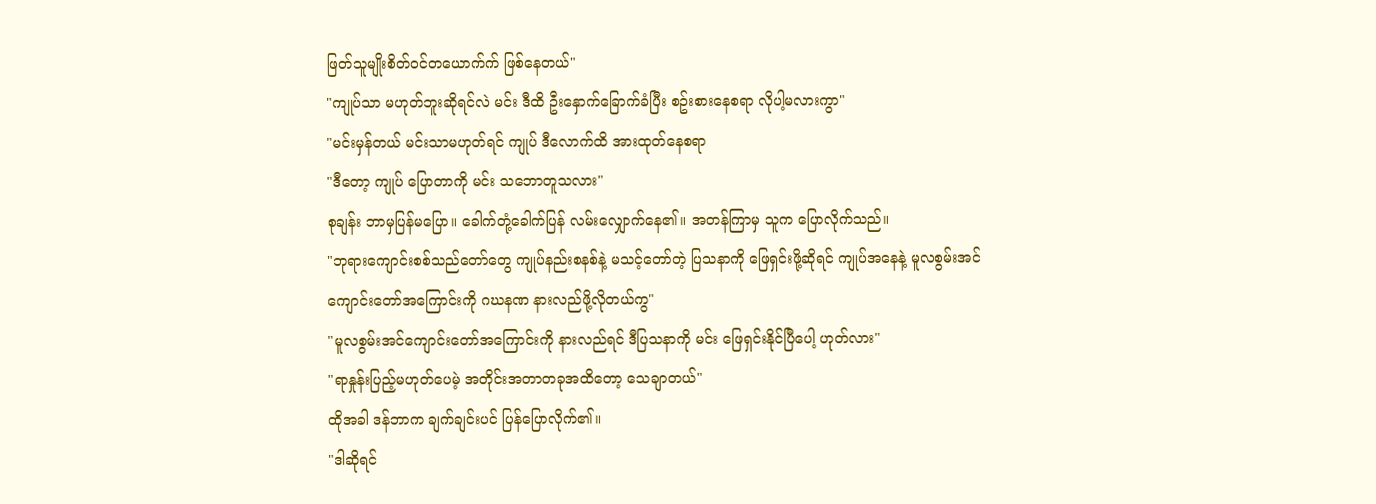ဖြတ်သူမျိုးစိတ်ဝင်တယောက်က် ဖြစ်နေတယ်"
"ကျုပ်သာ မဟုတ်ဘူးဆိုရင်လဲ မင်း ဒီထိ ဦးနှောက်ခြောက်ခံပြီး စဥ်းစားနေစရာ လိုပါ့မလားကွာ"
"မင်းမှန်တယ် မင်းသာမဟုတ်ရင် ကျုပ် ဒီလောက်ထိ အားထုတ်နေစရာ
"ဒီတော့ ကျုပ် ပြောတာကို မင်း သဘောတူသလား"
စုချန်း ဘာမှပြန်မပြော။ ခေါက်တုံ့ခေါက်ပြန် လမ်းလျှောက်နေ၏။ အတန်ကြာမှ သူက ပြောလိုက်သည်။
"ဘုရားကျောင်းစစ်သည်တော်တွေ ကျုပ်နည်းစနစ်နဲ့ မသင့်တော်တဲ့ ပြသနာကို ဖြေရှင်းဖို့ဆိုရင် ကျုပ်အနေနဲ့ မူလစွမ်းအင်ကျောင်းတော်အကြောင်းကို ဂဃနဏ နားလည်ဖို့လိုတယ်ကွ"
"မူလစွမ်းအင်ကျောင်းတော်အကြောင်းကို နားလည်ရင် ဒီပြသနာကို မင်း ဖြေရှင်းနိုင်ပြီပေါ့ ဟုတ်လား"
"ရာနှုန်းပြည့်မဟုတ်ပေမဲ့ အတိုင်းအတာတခုအထိတော့ သေချာတယ်"
ထိုအခါ ဒန်ဘာက ချက်ချင်းပင် ပြန်ပြောလိုက်၏။
"ဒါဆိုရင်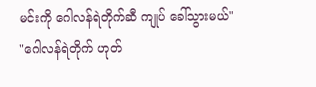မင်းကို ဂေါလန်ရဲတိုက်ဆီ ကျုပ် ခေါ်သွားမယ်"
"ဂေါလန်ရဲတိုက် ဟုတ်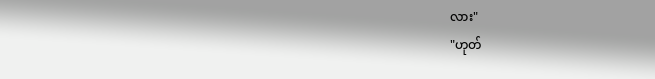လား"
"ဟုတ်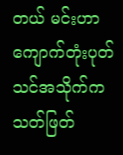တယ် မင်းဟာ ကျောက်တုံးပုတ်သင်အသိုက်က သတ်ဖြတ်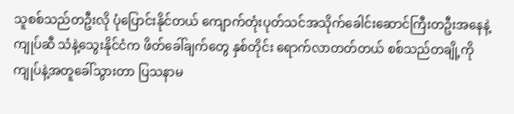သူစစ်သည်တဦးလို ပုံပြောင်းနိုင်တယ် ကျောက်တုံးပုတ်သင်အသိုက်ခေါင်းဆောင်ကြီးတဦးအနေနဲ့ ကျုပ်ဆီ သံနဲ့သွေးနိုင်ငံက ဖိတ်ခေါ်ချက်တွေ နှစ်တိုင်း ရောက်လာတတ်တယ် စစ်သည်တချို့ကို ကျုပ်နဲ့အတူခေါ်သွားတာ ပြသနာမ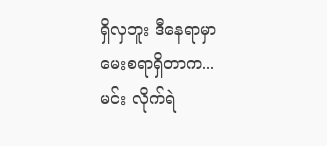ရှိလှဘူး ဒီနေရာမှာ မေးစရာရှိတာက...မင်း လိုက်ရဲ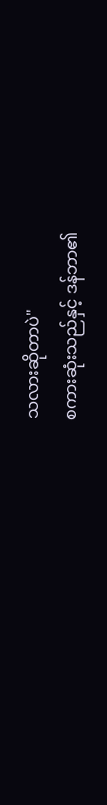သလားဆိုတာပဲ"
စကားဆုံးသည်နှင့် ဒန်ဘာ၏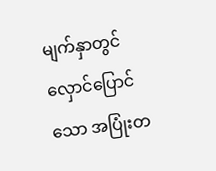မျက်နှာတွင် လှောင်ပြောင်သော အပြုံးတ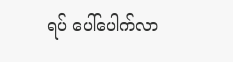ရပ် ပေါ်ပေါက်လာ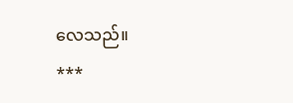လေသည်။
***